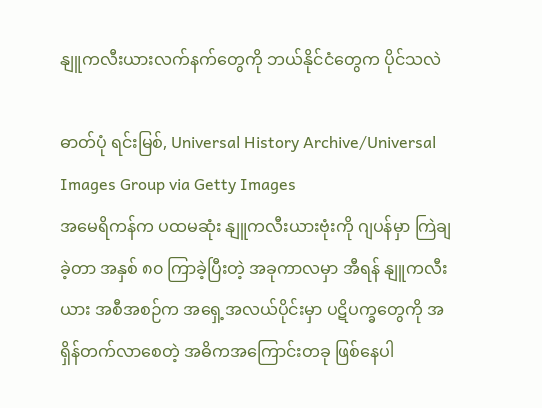နျူကလီးယားလက်နက်တွေကို ဘယ်နိုင်ငံတွေက ပိုင်သလဲ

ဓာတ်ပုံ ရင်းမြစ်, Universal History Archive/Universal Images Group via Getty Images
အမေရိကန်က ပထမဆုံး နျူကလီးယားဗုံးကို ဂျပန်မှာ ကြဲချခဲ့တာ အနှစ် ၈၀ ကြာခဲ့ပြီးတဲ့ အခုကာလမှာ အီရန် နျူကလီးယား အစီအစဉ်က အရှေ့အလယ်ပိုင်းမှာ ပဋိပက္ခတွေကို အရှိန်တက်လာစေတဲ့ အဓိကအကြောင်းတခု ဖြစ်နေပါ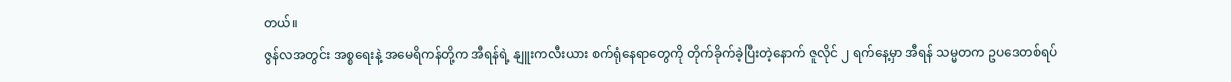တယ်။
ဇွန်လအတွင်း အစ္စရေးနဲ့ အမေရိကန်တို့က အီရန်ရဲ့ နျူးကလီးယား စက်ရုံနေရာတွေကို တိုက်ခိုက်ခဲ့ပြီးတဲ့နောက် ဇူလိုင် ၂ ရက်နေ့မှာ အီရန် သမ္မတက ဥပဒေတစ်ရပ်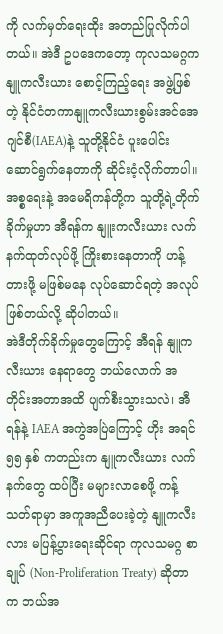ကို လက်မှတ်ရေးထိုး အတည်ပြုလိုက်ပါတယ်။ အဲဒီ ဥပဒေကတော့ ကုလသမဂ္ဂက နျူကလီးယား စောင့်ကြည့်ရေး အဖွဲ့ဖြစ်တဲ့ နိုင်ငံတကာနျူကလီးယားစွမ်းအင်အေဂျင်စီ(IAEA)နဲ့ သူတို့နိုင်ငံ ပူးပေါင်းဆောင်ရွက်နေတာကို ဆိုင်းငံ့လိုက်တာပါ။
အစ္စရေးနဲ့ အမေရိကန်တို့က သူတို့ရဲ့တိုက်ခိုက်မှုဟာ အီရန်က နျူးကလီးယား လက်နက်ထုတ်လုပ်ဖို့ ကြိုးစားနေတာကို ဟန့်တားဖို့ မဖြစ်မနေ လုပ်ဆောင်ရတဲ့ အလုပ်ဖြစ်တယ်လို့ ဆိုပါတယ်။
အဲဒီတိုက်ခိုက်မှုတွေကြောင့် အီရန် နျူကလီးယား နေရာတွေ ဘယ်လောက် အတိုင်းအတာအထိ ပျက်စီးသွားသလဲ၊ အီရန်နဲ့ IAEA အကွဲအပြဲကြောင့် ဟိုး အရင် ၅၅ နှစ် ကတည်းက နျူကလီးယား လက်နက်တွေ ထပ်ပြီး မများလာစေဖို့ ကန့်သတ်ရာမှာ အကူအညီပေးခဲ့တဲ့ နျူကလီးလား မပြန့်ပွားရေးဆိုင်ရာ ကုလသမဂ္ဂ စာချုပ် (Non-Proliferation Treaty) ဆိုတာက ဘယ်အ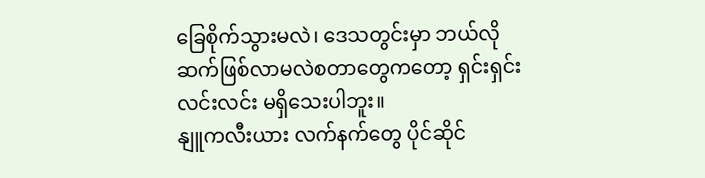ခြေစိုက်သွားမလဲ၊ ဒေသတွင်းမှာ ဘယ်လို ဆက်ဖြစ်လာမလဲစတာတွေကတော့ ရှင်းရှင်းလင်းလင်း မရှိသေးပါဘူး။
နျူကလီးယား လက်နက်တွေ ပိုင်ဆိုင်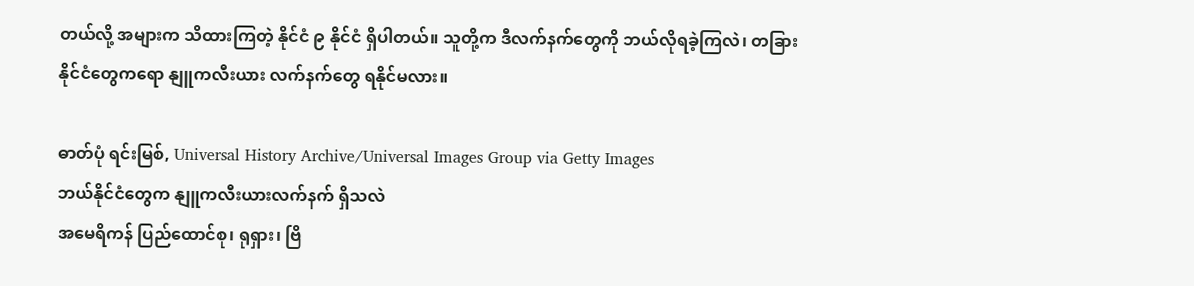တယ်လို့ အများက သိထားကြတဲ့ နိုင်ငံ ၉ နိုင်ငံ ရှိပါတယ်။ သူတို့က ဒီလက်နက်တွေကို ဘယ်လိုရခဲ့ကြလဲ၊ တခြားနိုင်ငံတွေကရော နျူကလီးယား လက်နက်တွေ ရနိုင်မလား။

ဓာတ်ပုံ ရင်းမြစ်, Universal History Archive/Universal Images Group via Getty Images
ဘယ်နိုင်ငံတွေက နျူကလီးယားလက်နက် ရှိသလဲ
အမေရိကန် ပြည်ထောင်စု၊ ရုရှား၊ ဗြိ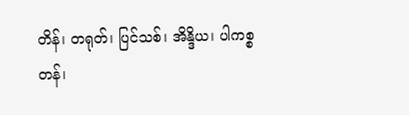တိန်၊ တရုတ်၊ ပြင်သစ်၊ အိန္ဒိယ၊ ပါကစ္စတန်၊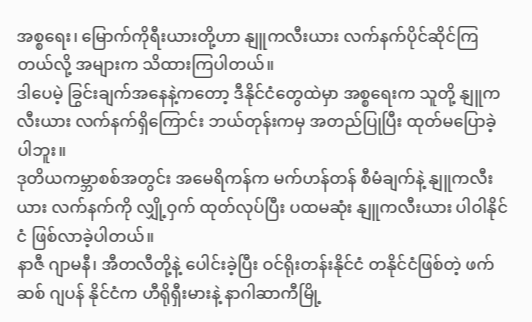အစ္စရေး၊ မြောက်ကိုရီးယားတို့ဟာ နျူကလီးယား လက်နက်ပိုင်ဆိုင်ကြတယ်လို့ အများက သိထားကြပါတယ်။
ဒါပေမဲ့ ခြွင်းချက်အနေနဲ့ကတော့ ဒီနိုင်ငံတွေထဲမှာ အစ္စရေးက သူတို့ နျူကလီးယား လက်နက်ရှိကြောင်း ဘယ်တုန်းကမှ အတည်ပြုပြီး ထုတ်မပြောခဲ့ပါဘူး။
ဒုတိယကမ္ဘာစစ်အတွင်း အမေရိကန်က မက်ဟန်တန် စီမံချက်နဲ့ နျူကလီးယား လက်နက်ကို လျှို့ဝှက် ထုတ်လုပ်ပြီး ပထမဆုံး နျူကလီးယား ပါဝါနိုင်ငံ ဖြစ်လာခဲ့ပါတယ်။
နာဇီ ဂျာမနီ၊ အီတလီတို့နဲ့ ပေါင်းခဲ့ပြီး ဝင်ရိုးတန်းနိုင်ငံ တနိုင်ငံဖြစ်တဲ့ ဖက်ဆစ် ဂျပန် နိုင်ငံက ဟီရိုရှီးမားနဲ့ နာဂါဆာကီမြို့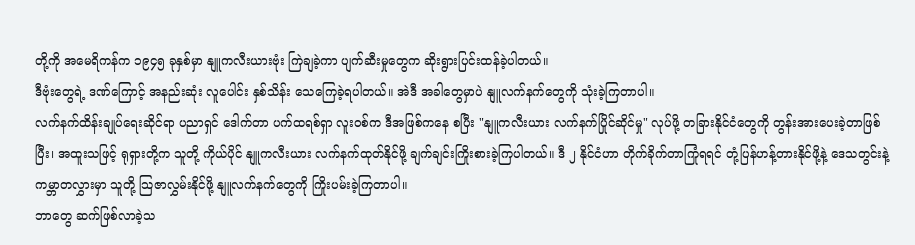တို့ကို အမေရိကန်က ၁၉၄၅ ခုနှစ်မှာ နျူကလီးယားဗုံး ကြဲချခဲ့ကာ ပျက်ဆီးမှုတွေက ဆိုးရွားပြင်းထန်ခဲ့ပါတယ်။
ဒီဗုံးတွေရဲ့ ဒဏ်ကြောင့် အနည်းဆုံး လူပေါင်း နှစ်သိန်း သေကြေခဲ့ရပါတယ်။ အဲဒီ အခါတွေမှာပဲ နျူလက်နက်တွေကို သုံးခဲ့ကြတာပါ။
လက်နက်ထိန်းချုပ်ရေးဆိုင်ရာ ပညာရှင် ဒေါက်တာ ပက်ထရစ်ရှာ လူးဝစ်က ဒီအဖြစ်ကနေ စပြီး "နျူကလီးယား လက်နက်ပြိုင်ဆိုင်မှု" လုပ်ဖို့ တခြားနိုင်ငံတွေကို တွန်းအားပေးခဲ့တာဖြစ်ပြီး၊ အထူးသဖြင့် ရုရှားတို့က သူတို့ ကိုယ်ပိုင် နျူကလီးယား လက်နက်ထုတ်နိုင်ဖို့ ချက်ချင်းကြိုးစားခဲ့ကြပါတယ်။ ဒီ ၂ နိုင်ငံဟာ တိုက်ခိုက်တာကြုံရရင် တုံ့ပြန်ဟန့်တားနိုင်ဖို့နဲ့ ဒေသတွင်းနဲ့ ကမ္ဘာတလွှားမှာ သူတို့ သြဇာလွှမ်းနိုင်ဖို့ နျူလက်နက်တွေကို ကြိုးပမ်းခဲ့ကြတာပါ။
ဘာတွေ ဆက်ဖြစ်လာခဲ့သ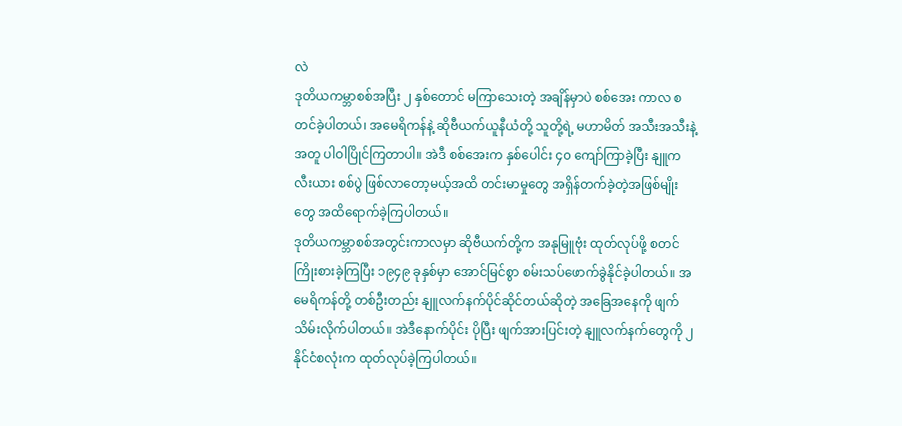လဲ
ဒုတိယကမ္ဘာစစ်အပြီး ၂ နှစ်တောင် မကြာသေးတဲ့ အချိန်မှာပဲ စစ်အေး ကာလ စတင်ခဲ့ပါတယ်၊ အမေရိကန်နဲ့ ဆိုဗီယက်ယူနီယံတို့ သူတို့ရဲ့ မဟာမိတ် အသီးအသီးနဲ့အတူ ပါဝါပြိုင်ကြတာပါ။ အဲဒီ စစ်အေးက နှစ်ပေါင်း ၄၀ ကျော်ကြာခဲ့ပြီး နျူကလီးယား စစ်ပွဲ ဖြစ်လာတော့မယ့်အထိ တင်းမာမှုတွေ အရှိန်တက်ခဲ့တဲ့အဖြစ်မျိုးတွေ အထိရောက်ခဲ့ကြပါတယ်။
ဒုတိယကမ္ဘာစစ်အတွင်းကာလမှာ ဆိုဗီယက်တို့က အနုမြူဗုံး ထုတ်လုပ်ဖို့ စတင်ကြိုးစားခဲ့ကြပြီး ၁၉၄၉ ခုနှစ်မှာ အောင်မြင်စွာ စမ်းသပ်ဖောက်ခွဲနိုင်ခဲ့ပါတယ်။ အမေရိကန်တို့ တစ်ဦးတည်း နျူလက်နက်ပိုင်ဆိုင်တယ်ဆိုတဲ့ အခြေအနေကို ဖျက်သိမ်းလိုက်ပါတယ်။ အဲဒီနောက်ပိုင်း ပိုပြီး ဖျက်အားပြင်းတဲ့ နျူလက်နက်တွေကို ၂ နိုင်ငံစလုံးက ထုတ်လုပ်ခဲ့ကြပါတယ်။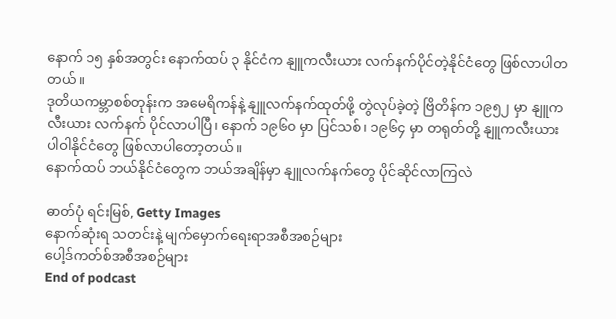နောက် ၁၅ နှစ်အတွင်း နောက်ထပ် ၃ နိုင်ငံက နျူကလီးယား လက်နက်ပိုင်တဲ့နိုင်ငံတွေ ဖြစ်လာပါတတယ်။
ဒုတိယကမ္ဘာစစ်တုန်းက အမေရိကန်နဲ့ နျူလက်နက်ထုတ်ဖို့ တွဲလုပ်ခဲ့တဲ့ ဗြိတိန်က ၁၉၅၂ မှာ နျူကလီးယား လက်နက် ပိုင်လာပါပြီ၊ နောက် ၁၉၆၀ မှာ ပြင်သစ်၊ ၁၉၆၄ မှာ တရုတ်တို့ နျူကလီးယား ပါဝါနိုင်ငံတွေ ဖြစ်လာပါတော့တယ်။
နောက်ထပ် ဘယ်နိုင်ငံတွေက ဘယ်အချိန်မှာ နျူလက်နက်တွေ ပိုင်ဆိုင်လာကြလဲ

ဓာတ်ပုံ ရင်းမြစ်, Getty Images
နောက်ဆုံးရ သတင်းနဲ့ မျက်မှောက်ရေးရာအစီအစဉ်များ
ပေါ့ဒ်ကတ်စ်အစီအစဉ်များ
End of podcast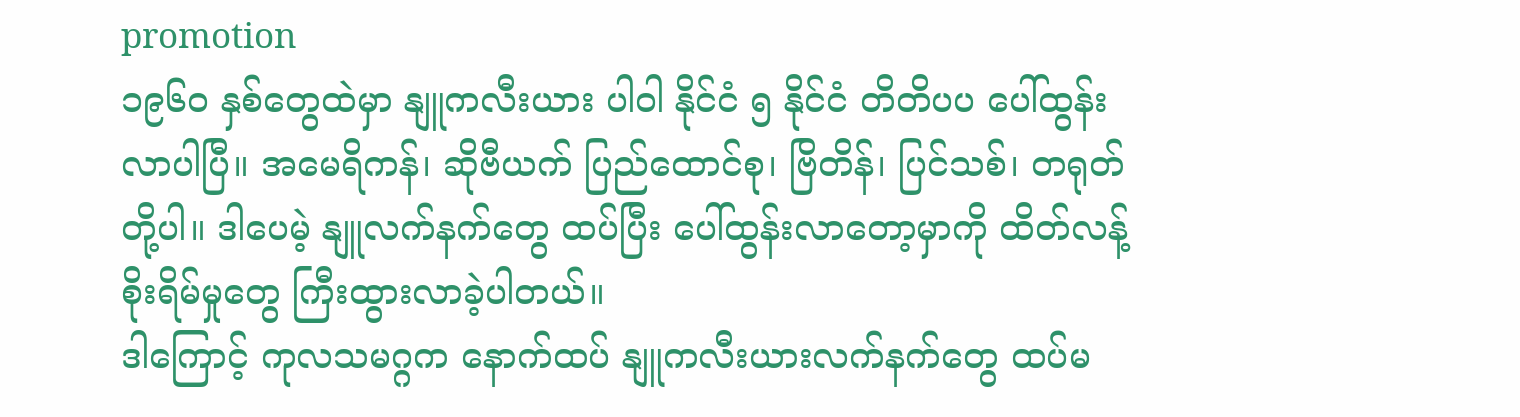promotion
၁၉၆၀ နှစ်တွေထဲမှာ နျူကလီးယား ပါဝါ နိုင်ငံ ၅ နိုင်ငံ တိတိပပ ပေါ်ထွန်းလာပါပြီ။ အမေရိကန်၊ ဆိုဗီယက် ပြည်ထောင်စု၊ ဗြိတိန်၊ ပြင်သစ်၊ တရုတ် တို့ပါ။ ဒါပေမဲ့ နျူလက်နက်တွေ ထပ်ပြီး ပေါ်ထွန်းလာတော့မှာကို ထိတ်လန့် စိုးရိမ်မှုတွေ ကြီးထွားလာခဲ့ပါတယ်။
ဒါကြောင့် ကုလသမဂ္ဂက နောက်ထပ် နျူကလီးယားလက်နက်တွေ ထပ်မ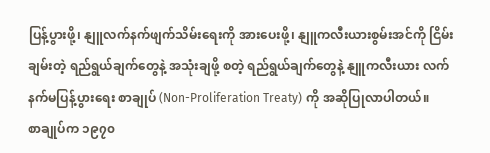ပြန့်ပွားဖို့၊ နျူလက်နက်ဖျက်သိမ်းရေးကို အားပေးဖို့၊ နျူကလီးယားစွမ်းအင်ကို ငြိမ်းချမ်းတဲ့ ရည်ရွယ်ချက်တွေနဲ့ အသုံးချဖို့ စတဲ့ ရည်ရွယ်ချက်တွေနဲ့ နျူကလီးယား လက်နက်မပြန့်ပွားရေး စာချုပ် (Non-Proliferation Treaty) ကို အဆိုပြုလာပါတယ်။
စာချုပ်က ၁၉၇၀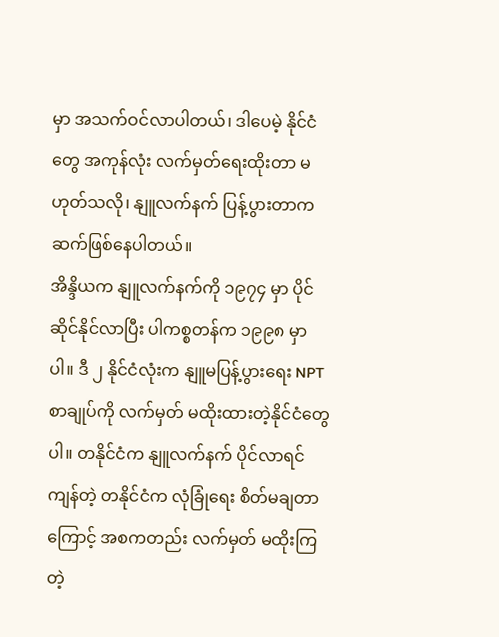မှာ အသက်ဝင်လာပါတယ်၊ ဒါပေမဲ့ နိုင်ငံတွေ အကုန်လုံး လက်မှတ်ရေးထိုးတာ မဟုတ်သလို၊ နျူလက်နက် ပြန့်ပွားတာက ဆက်ဖြစ်နေပါတယ်။
အိန္ဒိယက နျူလက်နက်ကို ၁၉၇၄ မှာ ပိုင်ဆိုင်နိုင်လာပြီး ပါကစ္စတန်က ၁၉၉၈ မှာပါ။ ဒီ ၂ နိုင်ငံလုံးက နျူမပြန့်ပွားရေး NPT စာချုပ်ကို လက်မှတ် မထိုးထားတဲ့နိုင်ငံတွေပါ။ တနိုင်ငံက နျူလက်နက် ပိုင်လာရင် ကျန်တဲ့ တနိုင်ငံက လုံခြုံရေး စိတ်မချတာကြောင့် အစကတည်း လက်မှတ် မထိုးကြတဲ့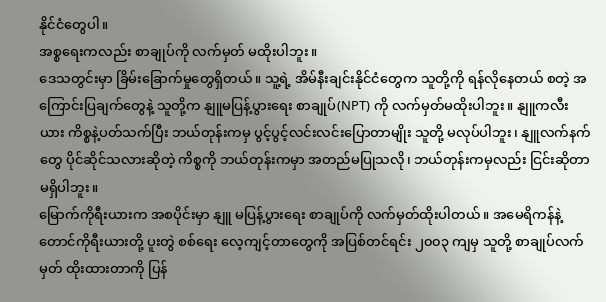နိုင်ငံတွေပါ။
အစ္စရေးကလည်း စာချုပ်ကို လက်မှတ် မထိုးပါဘူး။
ဒေသတွင်းမှာ ခြိမ်းခြောက်မှုတွေရှိတယ်။ သူ့ရဲ့ အိမ်နီးချင်းနိုင်ငံတွေက သူတို့ကို ရန်လိုနေတယ် စတဲ့ အကြောင်းပြချက်တွေနဲ့ သူတို့က နျူမပြန့်ပွားရေး စာချုပ်(NPT) ကို လက်မှတ်မထိုးပါဘူး။ နျူကလီးယား ကိစ္စနဲ့ပတ်သက်ပြီး ဘယ်တုန်းကမှ ပွင့်ပွင့်လင်းလင်းပြောတာမျိုး သူတို့ မလုပ်ပါဘူး၊ နျူလက်နက်တွေ ပိုင်ဆိုင်သလားဆိုတဲ့ ကိစ္စကို ဘယ်တုန်းကမှာ အတည်မပြုသလို၊ ဘယ်တုန်းကမှလည်း ငြင်းဆိုတာ မရှိပါဘူး။
မြောက်ကိုရီးယားက အစပိုင်းမှာ နျူ မပြန့်ပွားရေး စာချုပ်ကို လက်မှတ်ထိုးပါတယ်။ အမေရိကန်နဲ့ တောင်ကိုရီးယားတို့ ပူးတွဲ စစ်ရေး လေ့ကျင့်တာတွေကို အပြစ်တင်ရင်း ၂၀၀၃ ကျမှ သူတို့ စာချုပ်လက်မှတ် ထိုးထားတာကို ပြန်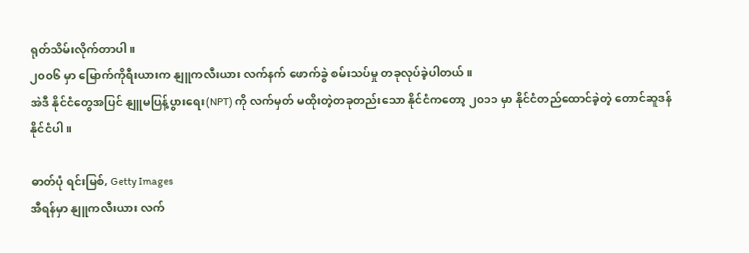ရုတ်သိမ်းလိုက်တာပါ။
၂၀၀၆ မှာ မြောက်ကိုရီးယားက နျူကလီးယား လက်နက် ဖောက်ခွဲ စမ်းသပ်မှု တခုလုပ်ခဲ့ပါတယ်။
အဲဒီ နိုင်ငံတွေအပြင် နျူမပြန့်ပွားရေး(NPT) ကို လက်မှတ် မထိုးတဲ့တခုတည်းသော နိုင်ငံကတော့ ၂၀၁၁ မှာ နိုင်ငံတည်ထောင်ခဲ့တဲ့ တောင်ဆူဒန် နိုင်ငံပါ။

ဓာတ်ပုံ ရင်းမြစ်, Getty Images
အီရန်မှာ နျူကလီးယား လက်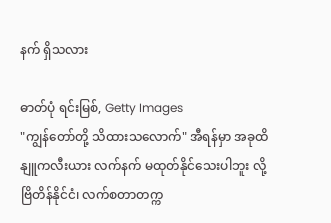နက် ရှိသလား

ဓာတ်ပုံ ရင်းမြစ်, Getty Images
"ကျွန်တော်တို့ သိထားသလောက်" အီရန်မှာ အခုထိ နျူကလီးယား လက်နက် မထုတ်နိုင်သေးပါဘူး လို့ ဗြိတိန်နိုင်ငံ၊ လက်စတာတက္က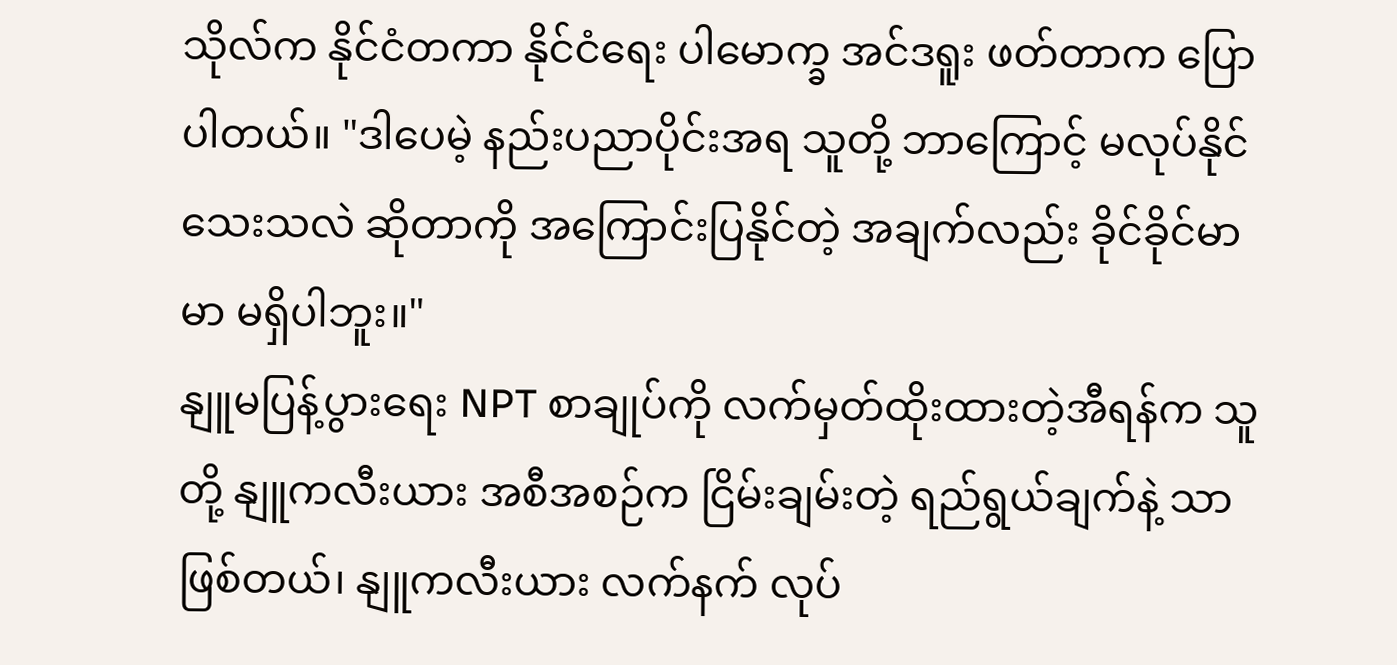သိုလ်က နိုင်ငံတကာ နိုင်ငံရေး ပါမောက္ခ အင်ဒရူး ဖတ်တာက ပြောပါတယ်။ "ဒါပေမဲ့ နည်းပညာပိုင်းအရ သူတို့ ဘာကြောင့် မလုပ်နိုင်သေးသလဲ ဆိုတာကို အကြောင်းပြနိုင်တဲ့ အချက်လည်း ခိုင်ခိုင်မာမာ မရှိပါဘူး။"
နျူမပြန့်ပွားရေး NPT စာချုပ်ကို လက်မှတ်ထိုးထားတဲ့အီရန်က သူတို့ နျူကလီးယား အစီအစဉ်က ငြိမ်းချမ်းတဲ့ ရည်ရွယ်ချက်နဲ့ သာဖြစ်တယ်၊ နျူကလီးယား လက်နက် လုပ်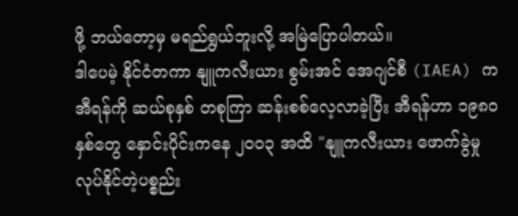ဖို့ ဘယ်တော့မှ မရည်ရွယ်ဘူးလို့ အမြဲပြောပါတယ်။
ဒါပေမဲ့ နိုင်ငံတကာ နျူကလီးယား စွမ်းအင် အေဂျင်စီ (IAEA) က အီရန်ကို ဆယ်စုနှစ် တစုကြာ ဆန်းစစ်လေ့လာခဲ့ပြီး အီရန်ဟာ ၁၉၈၀ နှစ်တွေ နှောင်းပိုင်းကနေ ၂၀၀၃ အထိ "နျူကလီးယား ဖောက်ခွဲမှု လုပ်နိုင်တဲ့ပစ္စည်း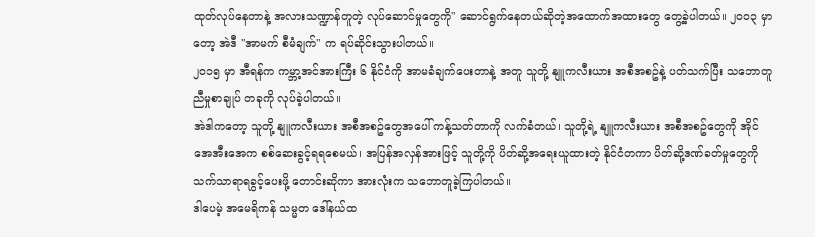ထုတ်လုပ်နေတာနဲ့ အလားသဏ္ဍာန်တူတဲ့ လုပ်ဆောင်မှုတွေကို" ဆောင်ရွက်နေတယ်ဆိုတဲ့အထောက်အထားတွေ တွေ့ခဲ့ပါတယ်။ ၂၀၀၃ မှာတော့ အဲဒီ "အာမက် စီမံချက်" က ရပ်ဆိုင်းသွားပါတယ်။
၂၀၁၅ မှာ အီရန်က ကမ္ဘာ့အင်အားကြီး ၆ နိုင်ငံကို အာမခံချက်ပေးတာနဲ့ အတူ သူတို့ နျူကလီးယား အစီအစဥ်နဲ့ ပတ်သက်ပြီး သဘောတူညီမှုစာချုပ် တခုကို လုပ်ခဲ့ပါတယ်။
အဲဒါကတော့ သူတို့ နျူကလီးယား အစီအစဥ်တွေအပေါ် ကန့်သတ်တာကို လက်ခံတယ်၊ သူတို့ရဲ့ နျူကလီးယား အစီအစဥ်တွေကို အိုင်အေအီးအေက စစ်ဆေးခွင့်ရရစေမယ်၊ အပြန်အလှန်အားဖြင့် သူတို့ကို ပိတ်ဆို့အရေးယူထားတဲ့ နိုင်ငံတကာ ပိတ်ဆို့ဒဏ်ခတ်မှုတွေကို သက်သာရာရခွင့်ပေးဖို့ တောင်းဆိုကာ အားလုံးက သဘောတူခဲ့ကြပါတယ်။
ဒါပေမဲ့ အမေရိကန် သမ္မတ ဒေါ်နယ်ထ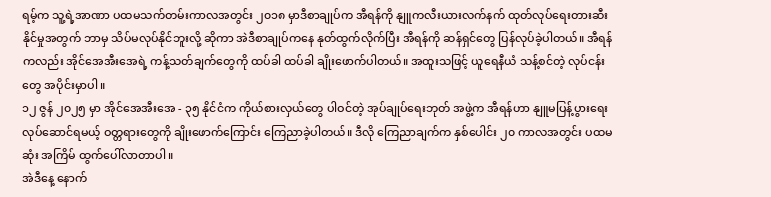ရမ့်က သူ့ရဲ့အာဏာ ပထမသက်တမ်းကာလအတွင်း ၂၀၁၈ မှာဒီစာချုပ်က အီရန်ကို နျူကလီးယားလက်နက် ထုတ်လုပ်ရေးတားဆီးနိုင်မှုအတွက် ဘာမှ သိပ်မလုပ်နိုင်ဘူးလို့ ဆိုကာ အဲဒီစာချုပ်ကနေ နုတ်ထွက်လိုက်ပြီး အီရန်ကို ဆန်ရှင်တွေ ပြန်လုပ်ခဲ့ပါတယ်။ အီရန်ကလည်း အိုင်အေအီးအေရဲ့ ကန့်သတ်ချက်တွေကို ထပ်ခါ ထပ်ခါ ချိုးဖောက်ပါတယ်။ အထူးသဖြင့် ယူရေနီယံ သန့်စင်တဲ့ လုပ်ငန်းတွေ အပိုင်းမှာပါ။
၁၂ ဇွန် ၂၀၂၅ မှာ အိုင်အေအီးအေ - ၃၅ နိုင်ငံက ကိုယ်စားလှယ်တွေ ပါဝင်တဲ့ အုပ်ချုပ်ရေးဘုတ် အဖွဲ့က အီရန်ဟာ နျူမပြန့်ပွားရေး လုပ်ဆောင်ရမယ့် ဝတ္တရားတွေကို ချိုးဖောက်ကြောင်း ကြေညာခဲ့ပါတယ်။ ဒီလို ကြေညာချက်က နှစ်ပေါင်း ၂၀ ကာလအတွင်း ပထမဆုံး အကြိမ် ထွက်ပေါ်လာတာပါ။
အဲဒီနေ့ နောက်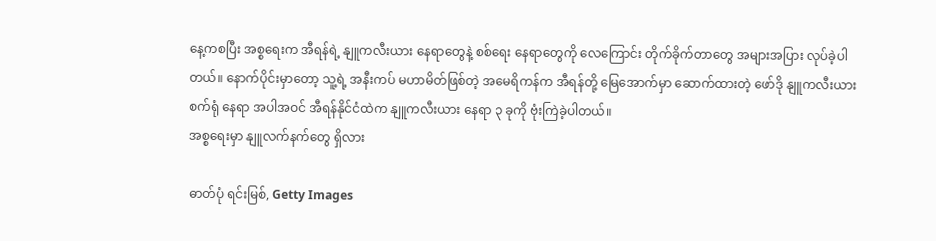နေ့ကစပြီး အစ္စရေးက အီရန်ရဲ့ နျူကလီးယား နေရာတွေနဲ့ စစ်ရေး နေရာတွေကို လေကြောင်း တိုက်ခိုက်တာတွေ အများအပြား လုပ်ခဲ့ပါတယ်။ နောက်ပိုင်းမှာတော့ သူ့ရဲ့ အနီးကပ် မဟာမိတ်ဖြစ်တဲ့ အမေရိကန်က အီရန်တို့ မြေအောက်မှာ ဆောက်ထားတဲ့ ဖော်ဒို နျူကလီးယား စက်ရုံ နေရာ အပါအဝင် အီရန်နိုင်ငံထဲက နျူကလီးယား နေရာ ၃ ခုကို ဗုံးကြဲခဲ့ပါတယ်။
အစ္စရေးမှာ နျူလက်နက်တွေ ရှိလား

ဓာတ်ပုံ ရင်းမြစ်, Getty Images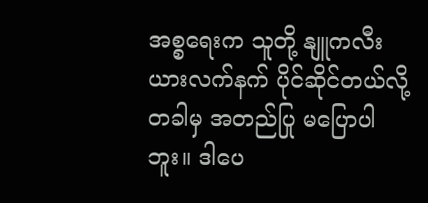အစ္စရေးက သူတို့ နျူကလီးယားလက်နက် ပိုင်ဆိုင်တယ်လို့ တခါမှ အတည်ပြု မပြောပါဘူး။ ဒါပေ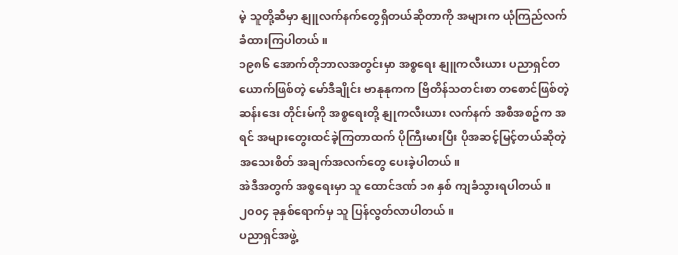မဲ့ သူတို့ဆီမှာ နျူလက်နက်တွေရှိတယ်ဆိုတာကို အများက ယုံကြည်လက်ခံထားကြပါတယ်။
၁၉၈၆ အောက်တိုဘာလအတွင်းမှာ အစ္စရေး နျူကလီးယား ပညာရှင်တယောက်ဖြစ်တဲ့ မော်ဒီချိုင်း ဗာနုနုကက ဗြိတိန်သတင်းစာ တစောင်ဖြစ်တဲ့ ဆန်းဒေး တိုင်းမ်ကို အစ္စရေးတို့ နျုကလီးယား လက်နက် အစီအစဥ်က အရင် အများတွေးထင်ခဲ့ကြတာထက် ပိုကြီးမားပြီး ပိုအဆင့်မြင့်တယ်ဆိုတဲ့ အသေးစိတ် အချက်အလက်တွေ ပေးခဲ့ပါတယ်။
အဲဒီအတွက် အစ္စရေးမှာ သူ ထောင်ဒဏ် ၁၈ နှစ် ကျခံသွားရပါတယ်။ ၂၀၀၄ ခုနှစ်ရောက်မှ သူ ပြန်လွတ်လာပါတယ်။
ပညာရှင်အဖွဲ့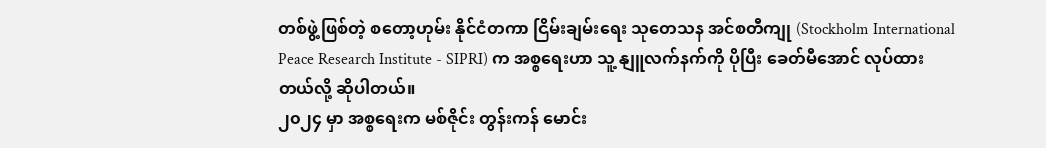တစ်ဖွဲ့ဖြစ်တဲ့ စတော့ဟုမ်း နိုင်ငံတကာ ငြိမ်းချမ်းရေး သုတေသန အင်စတီကျု (Stockholm International Peace Research Institute - SIPRI) က အစ္စရေးဟာ သူ့ နျူလက်နက်ကို ပိုပြီး ခေတ်မီအောင် လုပ်ထားတယ်လို့ ဆိုပါတယ်။
၂၀၂၄ မှာ အစ္စရေးက မစ်ဇိုင်း တွန်းကန် မောင်း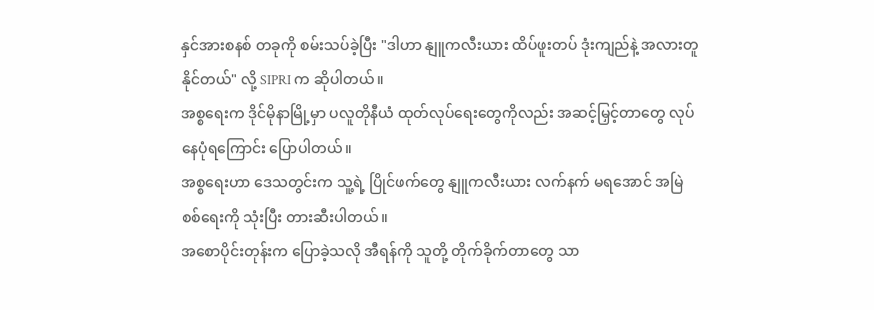နှင်အားစနစ် တခုကို စမ်းသပ်ခဲ့ပြီး "ဒါဟာ နျူကလီးယား ထိပ်ဖူးတပ် ဒုံးကျည်နဲ့ အလားတူနိုင်တယ်" လို့ SIPRI က ဆိုပါတယ်။
အစ္စရေးက ဒိုင်မိုနာမြို့မှာ ပလူတိုနီယံ ထုတ်လုပ်ရေးတွေကိုလည်း အဆင့်မြှင့်တာတွေ လုပ်နေပုံရကြောင်း ပြောပါတယ်။
အစ္စရေးဟာ ဒေသတွင်းက သူ့ရဲ့ ပြိုင်ဖက်တွေ နျူကလီးယား လက်နက် မရအောင် အမြဲ စစ်ရေးကို သုံးပြီး တားဆီးပါတယ်။
အစောပိုင်းတုန်းက ပြောခဲ့သလို အီရန်ကို သူတို့ တိုက်ခိုက်တာတွေ သာ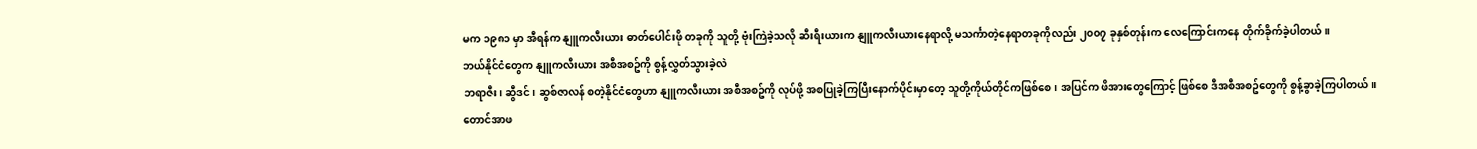မက ၁၉၈၁ မှာ အီရန်က နျူကလီးယား ဓာတ်ပေါင်းဖို တခုကို သူတို့ ဗုံးကြဲခဲ့သလို ဆီးရီးယားက နျူကလီးယားနေရာလို့ မသင်္ကာတဲ့နေရာတခုကိုလည်း ၂၀၀၇ ခုနှစ်တုန်းက လေကြောင်းကနေ တိုက်ခိုက်ခဲ့ပါတယ်။
ဘယ်နိုင်ငံတွေက နျူကလီးယား အစီအစဥ်ကို စွန့်လွှတ်သွားခဲ့လဲ
ဘရာဇီး၊ ဆွီဒင်၊ ဆွစ်ဇာလန် စတဲ့နိုင်ငံတွေဟာ နျူကလီးယား အစီအစဥ်ကို လုပ်ဖို့ အစပြုခဲ့ကြပြီးနောက်ပိုင်းမှာတေ့ သူတို့ကိုယ်တိုင်ကဖြစ်စေ၊ အပြင်က ဖိအားတွေကြောင့် ဖြစ်စေ ဒီအစီအစဥ်တွေကို စွန့်ခွာခဲ့ကြပါတယ်။
တောင်အာဖ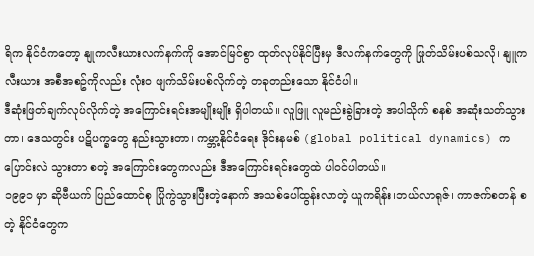ရိက နိုင်ငံကတော့ နျုကလီးယားလက်နက်ကို အောင်မြင်စွာ ထုတ်လုပ်နိုင်ပြီးမှ ဒီလက်နက်တွေကို ဖြုတ်သိမ်းပစ်သလို၊ နျူကလီးယား အစီအစဥ်ကိုလည်း လုံးဝ ဖျက်သိမ်းပစ်လိုက်တဲ့ တခုတည်းသော နိုင်ငံပါ။
ဒီဆုံးဖြတ်ချက်လုပ်လိုက်တဲ့ အကြောင်းရင်းအမျိုးမျိုး ရှိပါတယ်။ လူဖြူ လူမည်းခွဲခြားတဲ့ အပါသိုက် စနစ် အဆုံးသတ်သွားတာ၊ ဒေသတွင်း ပဋိပက္ခတွေ နည်းသွားတာ၊ ကမ္ဘာ့နိုင်ငံရေး ဒိုင်းနမစ် (global political dynamics) က ပြောင်းလဲ သွားတာ စတဲ့ အကြောင်းတွေကလည်း ဒီအကြောင်းရင်းတွေထဲ ပါဝင်ပါတယ်။
၁၉၉၁ မှာ ဆိုဗီယက် ပြည်ထောင်စု ပြိုကွဲသွားပြီးတဲ့နောက် အသစ်ပေါ်ထွန်းလာတဲ့ ယူကရိန်း၊ဘယ်လာရုဇ်၊ ကာဇက်စတန် စတဲ့ နိုင်ငံတွေက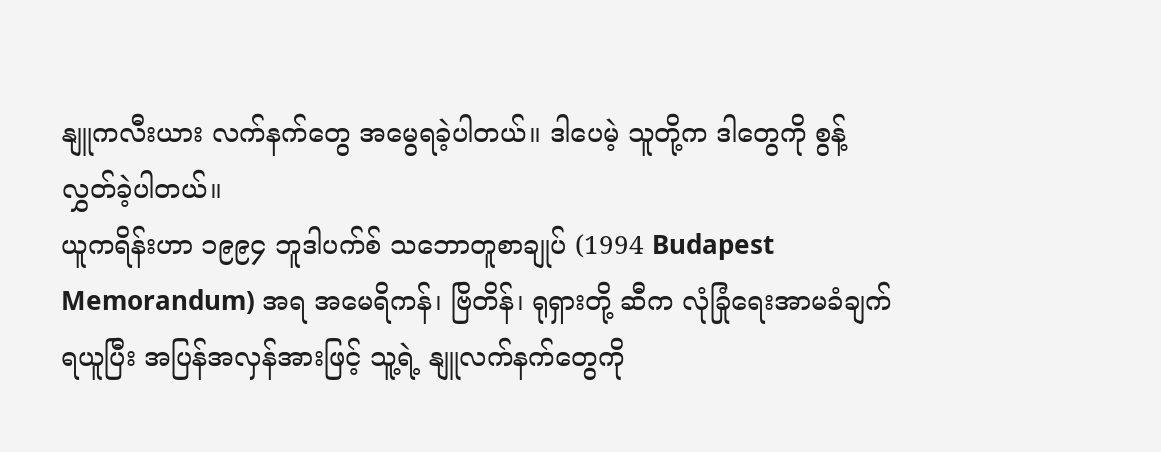နျူကလီးယား လက်နက်တွေ အမွေရခဲ့ပါတယ်။ ဒါပေမဲ့ သူတို့က ဒါတွေကို စွန့်လွှတ်ခဲ့ပါတယ်။
ယူကရိန်းဟာ ၁၉၉၄ ဘူဒါပက်စ် သဘောတူစာချုပ် (1994 Budapest Memorandum) အရ အမေရိကန်၊ ဗြိတိန်၊ ရုရှားတို့ ဆီက လုံခြုံရေးအာမခံချက် ရယူပြီး အပြန်အလှန်အားဖြင့် သူ့ရဲ့ နျူလက်နက်တွေကို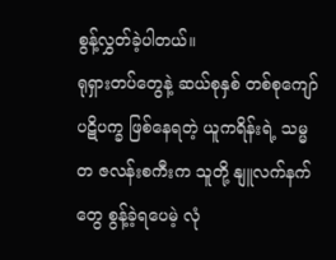စွန့်လွှတ်ခဲ့ပါတယ်။
ရုရှားတပ်တွေနဲ့ ဆယ်စုနှစ် တစ်စုကျော် ပဋိပက္ခ ဖြစ်နေရတဲ့ ယူကရိန်းရဲ့ သမ္မတ ဇလန်းစကီးက သူတို့ နျူလက်နက်တွေ စွန့်ခဲ့ရပေမဲ့ လုံ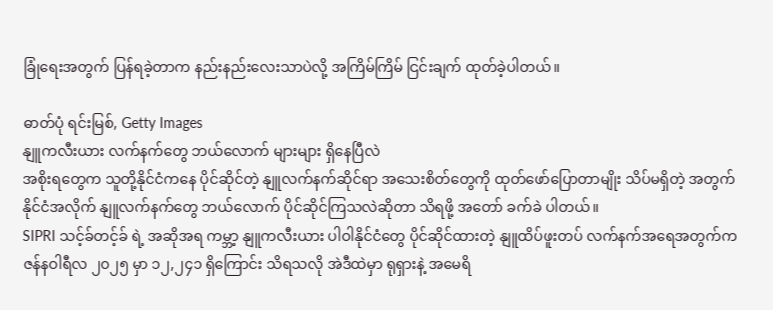ခြုံရေးအတွက် ပြန်ရခဲ့တာက နည်းနည်းလေးသာပဲလို့ အကြိမ်ကြိမ် ငြင်းချက် ထုတ်ခဲ့ပါတယ်။

ဓာတ်ပုံ ရင်းမြစ်, Getty Images
နျူကလီးယား လက်နက်တွေ ဘယ်လောက် များများ ရှိနေပြီလဲ
အစိုးရတွေက သူတို့နိုင်ငံကနေ ပိုင်ဆိုင်တဲ့ နျူလက်နက်ဆိုင်ရာ အသေးစိတ်တွေကို ထုတ်ဖော်ပြောတာမျိုး သိပ်မရှိတဲ့ အတွက် နိုင်ငံအလိုက် နျူလက်နက်တွေ ဘယ်လောက် ပိုင်ဆိုင်ကြသလဲဆိုတာ သိရဖို့ အတော် ခက်ခဲ ပါတယ်။
SIPRI သင့်ခ်တင့်ခ် ရဲ့ အဆိုအရ ကမ္ဘာ့ နျူကလီးယား ပါဝါနိုင်ငံတွေ ပိုင်ဆိုင်ထားတဲ့ နျူထိပ်ဖူးတပ် လက်နက်အရေအတွက်က ဇန်နဝါရီလ ၂၀၂၅ မှာ ၁၂,၂၄၁ ရှိကြောင်း သိရသလို အဲဒီထဲမှာ ရုရှားနဲ့ အမေရိ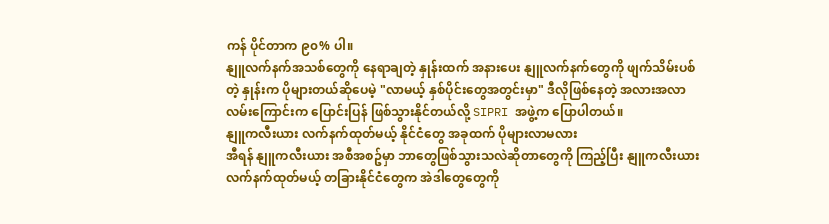ကန် ပိုင်တာက ၉၀% ပါ။
နျူလက်နက်အသစ်တွေကို နေရာချတဲ့ နှုန်းထက် အနားပေး နျူလက်နက်တွေကို ဖျက်သိမ်းပစ်တဲ့ နှုန်းက ပိုများတယ်ဆိုပေမဲ့ "လာမယ့် နှစ်ပိုင်းတွေအတွင်းမှာ" ဒီလိုဖြစ်နေတဲ့ အလားအလာလမ်းကြောင်းက ပြောင်းပြန် ဖြစ်သွားနိုင်တယ်လို့ SIPRI အဖွဲ့က ပြောပါတယ်။
နျူကလီးယား လက်နက်ထုတ်မယ့် နိုင်ငံတွေ အခုထက် ပိုများလာမလား
အီရန် နျူကလီးယား အစီအစဥ်မှာ ဘာတွေဖြစ်သွားသလဲဆိုတာတွေကို ကြည့်ပြီး နျူကလီးယား လက်နက်ထုတ်မယ့် တခြားနိုင်ငံတွေက အဲဒါတွေတွေကို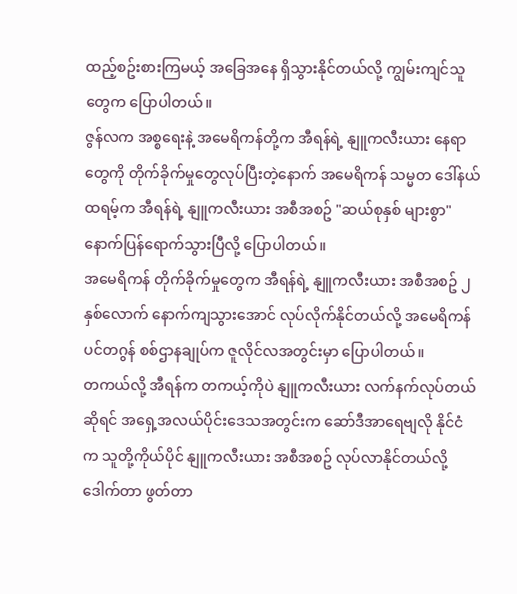ထည့်စဥ်းစားကြမယ့် အခြေအနေ ရှိသွားနိုင်တယ်လို့ ကျွမ်းကျင်သူတွေက ပြောပါတယ်။
ဇွန်လက အစ္စရေးနဲ့ အမေရိကန်တို့က အီရန်ရဲ့ နျူကလီးယား နေရာတွေကို တိုက်ခိုက်မှုတွေလုပ်ပြီးတဲ့နောက် အမေရိကန် သမ္မတ ဒေါ်နယ် ထရမ့်က အီရန်ရဲ့ နျူကလီးယား အစီအစဥ် "ဆယ်စုနှစ် များစွာ" နောက်ပြန်ရောက်သွားပြီလို့ ပြောပါတယ်။
အမေရိကန် တိုက်ခိုက်မှုတွေက အီရန်ရဲ့ နျူကလီးယား အစီအစဥ် ၂ နှစ်လောက် နောက်ကျသွားအောင် လုပ်လိုက်နိုင်တယ်လို့ အမေရိကန် ပင်တဂွန် စစ်ဌာနချုပ်က ဇူလိုင်လအတွင်းမှာ ပြောပါတယ်။
တကယ်လို့ အီရန်က တကယ့်ကိုပဲ နျူကလီးယား လက်နက်လုပ်တယ်ဆိုရင် အရှေ့အလယ်ပိုင်းဒေသအတွင်းက ဆော်ဒီအာရေဗျလို နိုင်ငံက သူတို့ကိုယ်ပိုင် နျူကလီးယား အစီအစဥ် လုပ်လာနိုင်တယ်လို့ ဒေါက်တာ ဖွတ်တာ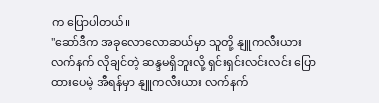က ပြောပါတယ်။
"ဆော်ဒီက အခုလောလောဆယ်မှာ သူတို့ နျူကလီးယားလက်နက် လိုချင်တဲ့ ဆန္ဒမရှိဘူးလို့ ရှင်းရှင်းလင်းလင်း ပြောထားပေမဲ့ အီရန်မှာ နျူကလီးယား လက်နက်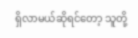ရှိလာမယ်ဆိုရင်တော့ သူတို့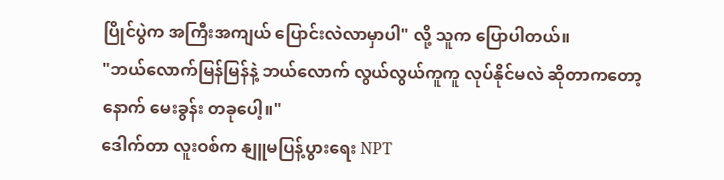ပြိုင်ပွဲက အကြီးအကျယ် ပြောင်းလဲလာမှာပါ" လို့ သူက ပြောပါတယ်။
"ဘယ်လောက်မြန်မြန်နဲ့ ဘယ်လောက် လွယ်လွယ်ကူကူ လုပ်နိုင်မလဲ ဆိုတာကတော့ နောက် မေးခွန်း တခုပေါ့။"
ဒေါက်တာ လူးဝစ်က နျူမပြန့်ပွားရေး NPT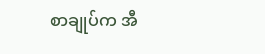စာချုပ်က အီ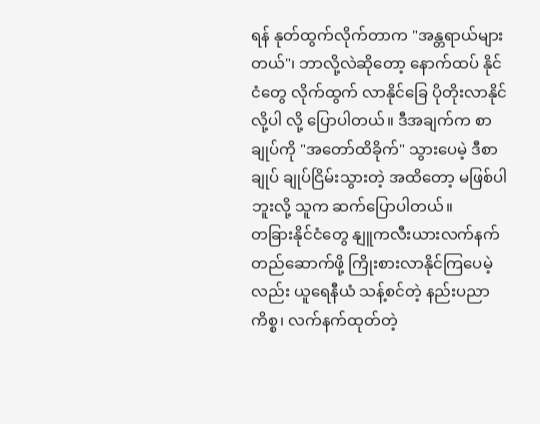ရန် နုတ်ထွက်လိုက်တာက "အန္တရာယ်များတယ်"၊ ဘာလို့လဲဆိုတော့ နောက်ထပ် နိုင်ငံတွေ လိုက်ထွက် လာနိုင်ခြေ ပိုတိုးလာနိုင်လို့ပါ လို့ ပြောပါတယ်။ ဒီအချက်က စာချုပ်ကို "အတော်ထိခိုက်" သွားပေမဲ့ ဒီစာချုပ် ချုပ်ငြိမ်းသွားတဲ့ အထိတော့ မဖြစ်ပါဘူးလို့ သူက ဆက်ပြောပါတယ်။
တခြားနိုင်ငံတွေ နျူကလီးယားလက်နက် တည်ဆောက်ဖို့ ကြိုးစားလာနိုင်ကြပေမဲ့လည်း ယူရေနီယံ သန့်စင်တဲ့ နည်းပညာ ကိစ္စ၊ လက်နက်ထုတ်တဲ့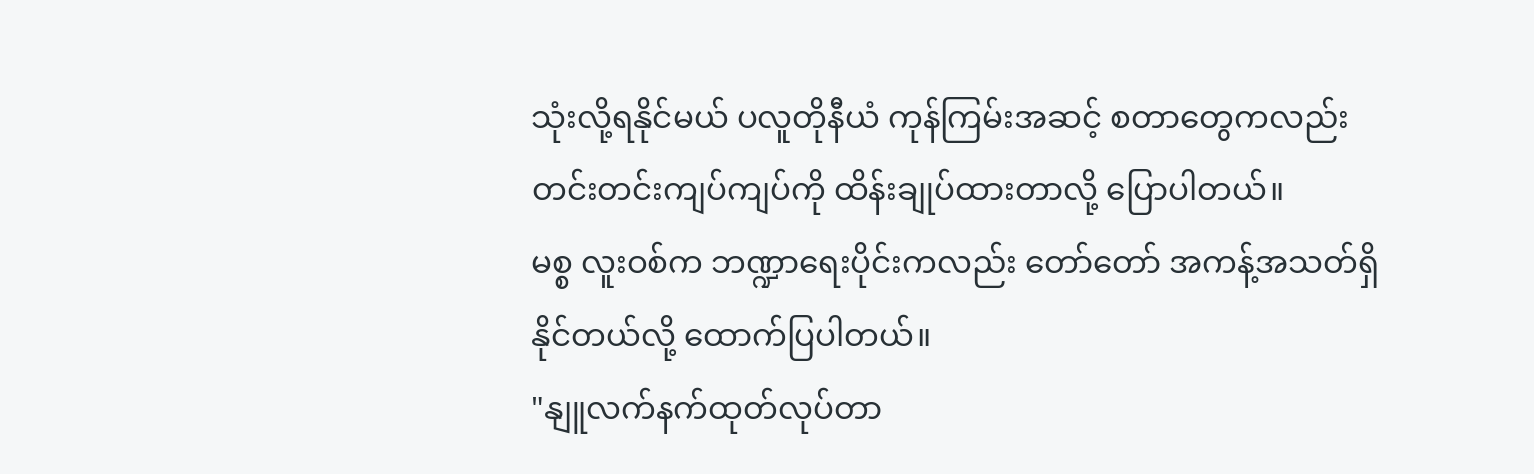သုံးလို့ရနိုင်မယ် ပလူတိုနီယံ ကုန်ကြမ်းအဆင့် စတာတွေကလည်း တင်းတင်းကျပ်ကျပ်ကို ထိန်းချုပ်ထားတာလို့ ပြောပါတယ်။
မစ္စ လူးဝစ်က ဘဏ္ဍာရေးပိုင်းကလည်း တော်တော် အကန့်အသတ်ရှိနိုင်တယ်လို့ ထောက်ပြပါတယ်။
"နျူလက်နက်ထုတ်လုပ်တာ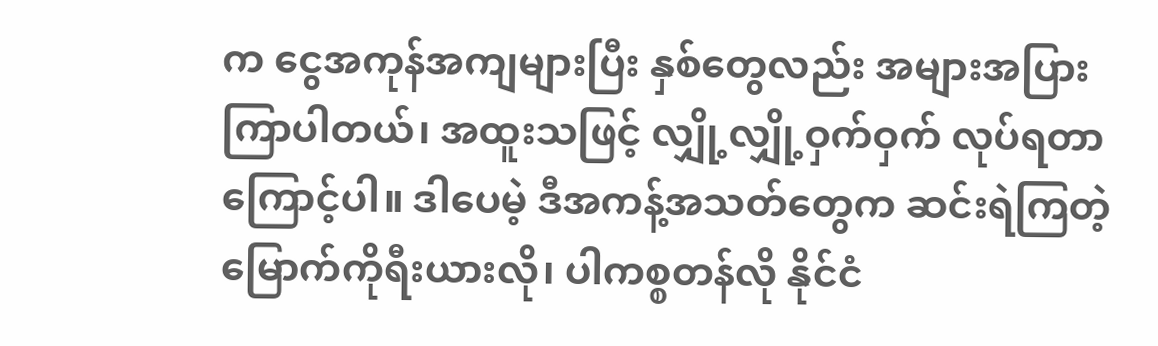က ငွေအကုန်အကျများပြီး နှစ်တွေလည်း အများအပြား ကြာပါတယ်၊ အထူးသဖြင့် လျှို့လျှို့ဝှက်ဝှက် လုပ်ရတာကြောင့်ပါ။ ဒါပေမဲ့ ဒီအကန့်အသတ်တွေက ဆင်းရဲကြတဲ့ မြောက်ကိုရီးယားလို၊ ပါကစ္စတန်လို နိုင်ငံ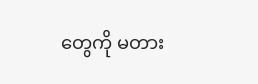တွေကို မတား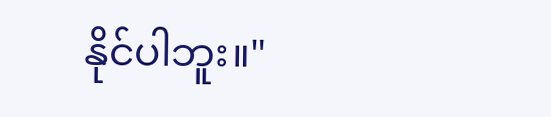နိုင်ပါဘူး။"